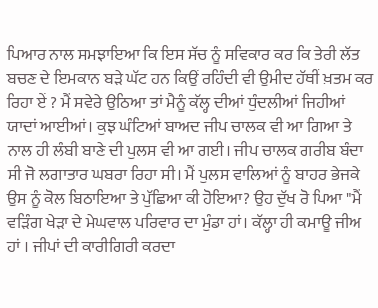ਪਿਆਰ ਨਾਲ ਸਮਝਾਇਆ ਕਿ ਇਸ ਸੱਚ ਨੂੰ ਸਵਿਕਾਰ ਕਰ ਕਿ ਤੇਰੀ ਲੱਤ ਬਚਣ ਦੇ ਇਮਕਾਨ ਬੜੇ ਘੱਟ ਹਨ ਕਿਉਂ ਰਹਿੰਦੀ ਵੀ ਉਮੀਦ ਹੱਥੀਂ ਖ਼ਤਮ ਕਰ ਰਿਹਾ ਏਂ ? ਮੈਂ ਸਵੇਰੇ ਉਠਿਆ ਤਾਂ ਮੈਨੂੰ ਕੱਲ੍ਹ ਦੀਆਂ ਧੁੰਦਲੀਆਂ ਜਿਹੀਆਂ ਯਾਦਾਂ ਆਈਆਂ। ਕੁਝ ਘੰਟਿਆਂ ਬਾਅਦ ਜੀਪ ਚਾਲਕ ਵੀ ਆ ਗਿਆ ਤੇ ਨਾਲ ਹੀ ਲੰਬੀ ਬਾਣੇ ਦੀ ਪੁਲਸ ਵੀ ਆ ਗਈ। ਜੀਪ ਚਾਲਕ ਗਰੀਬ ਬੰਦਾ ਸੀ ਜੋ ਲਗਾਤਾਰ ਘਬਰਾ ਰਿਹਾ ਸੀ। ਮੈਂ ਪੁਲਸ ਵਾਲਿਆਂ ਨੂੰ ਬਾਹਰ ਭੇਜਕੇ ਉਸ ਨੂੰ ਕੋਲ ਬਿਠਾਇਆ ਤੇ ਪੁੱਛਿਆ ਕੀ ਹੋਇਆ? ਉਹ ਦੁੱਖ ਰੋ ਪਿਆ "ਮੈਂ ਵੜਿੰਗ ਖੇੜਾ ਦੇ ਮੇਘਵਾਲ ਪਰਿਵਾਰ ਦਾ ਮੁੰਡਾ ਹਾਂ। ਕੱਲ੍ਹਾ ਹੀ ਕਮਾਊ ਜੀਅ ਹਾਂ । ਜੀਪਾਂ ਦੀ ਕਾਰੀਗਿਰੀ ਕਰਦਾ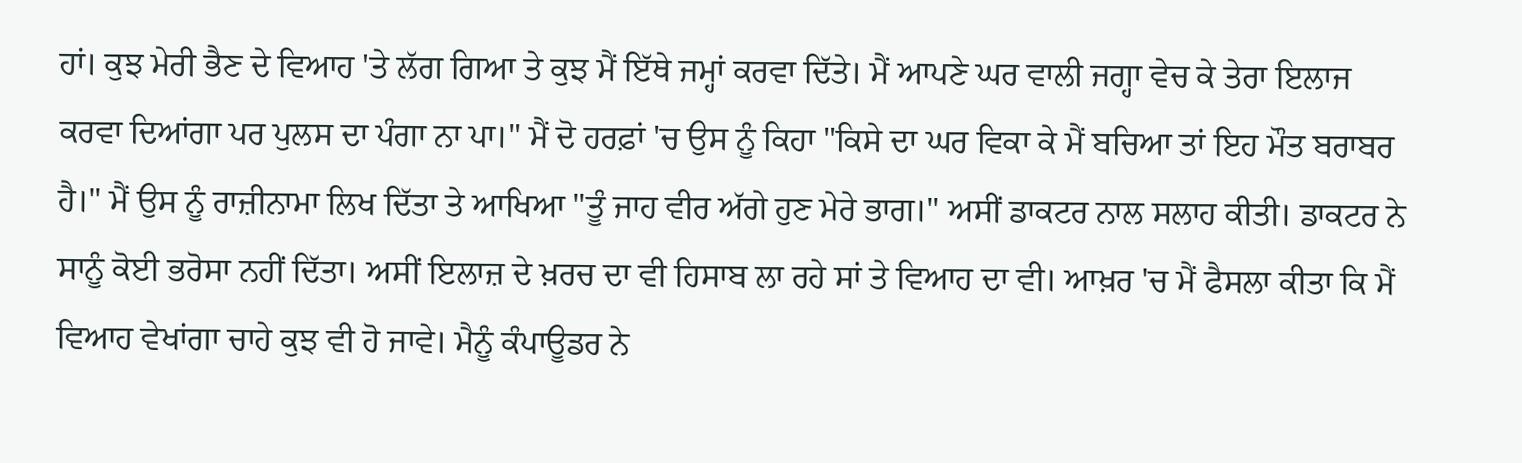ਹਾਂ। ਕੁਝ ਮੇਰੀ ਭੈਣ ਦੇ ਵਿਆਹ 'ਤੇ ਲੱਗ ਗਿਆ ਤੇ ਕੁਝ ਮੈਂ ਇੱਥੇ ਜਮ੍ਹਾਂ ਕਰਵਾ ਦਿੱਤੇ। ਮੈਂ ਆਪਣੇ ਘਰ ਵਾਲੀ ਜਗ੍ਹਾ ਵੇਚ ਕੇ ਤੇਰਾ ਇਲਾਜ ਕਰਵਾ ਦਿਆਂਗਾ ਪਰ ਪੁਲਸ ਦਾ ਪੰਗਾ ਨਾ ਪਾ।" ਮੈਂ ਦੋ ਹਰਫ਼ਾਂ 'ਚ ਉਸ ਨੂੰ ਕਿਹਾ "ਕਿਸੇ ਦਾ ਘਰ ਵਿਕਾ ਕੇ ਮੈਂ ਬਚਿਆ ਤਾਂ ਇਹ ਮੌਤ ਬਰਾਬਰ ਹੈ।" ਮੈਂ ਉਸ ਨੂੰ ਰਾਜ਼ੀਨਾਮਾ ਲਿਖ ਦਿੱਤਾ ਤੇ ਆਖਿਆ "ਤੂੰ ਜਾਹ ਵੀਰ ਅੱਗੇ ਹੁਣ ਮੇਰੇ ਭਾਗ।" ਅਸੀਂ ਡਾਕਟਰ ਨਾਲ ਸਲਾਹ ਕੀਤੀ। ਡਾਕਟਰ ਨੇ ਸਾਨੂੰ ਕੋਈ ਭਰੋਸਾ ਨਹੀਂ ਦਿੱਤਾ। ਅਸੀਂ ਇਲਾਜ਼ ਦੇ ਖ਼ਰਚ ਦਾ ਵੀ ਹਿਸਾਬ ਲਾ ਰਹੇ ਸਾਂ ਤੇ ਵਿਆਹ ਦਾ ਵੀ। ਆਖ਼ਰ 'ਚ ਮੈਂ ਫੈਸਲਾ ਕੀਤਾ ਕਿ ਮੈਂ ਵਿਆਹ ਵੇਖਾਂਗਾ ਚਾਹੇ ਕੁਝ ਵੀ ਹੋ ਜਾਵੇ। ਮੈਨੂੰ ਕੰਪਾਊਡਰ ਨੇ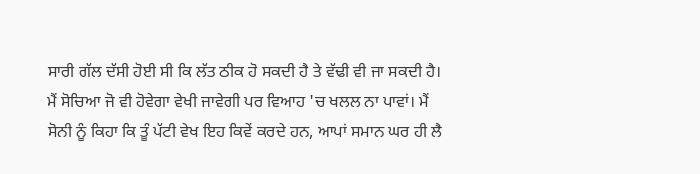ਸਾਰੀ ਗੱਲ ਦੱਸੀ ਹੋਈ ਸੀ ਕਿ ਲੱਤ ਠੀਕ ਹੋ ਸਕਦੀ ਹੈ ਤੇ ਵੱਢੀ ਵੀ ਜਾ ਸਕਦੀ ਹੈ। ਮੈਂ ਸੋਚਿਆ ਜੋ ਵੀ ਹੋਵੇਗਾ ਵੇਖੀ ਜਾਵੇਗੀ ਪਰ ਵਿਆਹ 'ਚ ਖਲਲ ਨਾ ਪਾਵਾਂ। ਮੈਂ ਸੋਨੀ ਨੂੰ ਕਿਹਾ ਕਿ ਤੂੰ ਪੱਟੀ ਵੇਖ ਇਹ ਕਿਵੇਂ ਕਰਦੇ ਹਨ, ਆਪਾਂ ਸਮਾਨ ਘਰ ਹੀ ਲੈ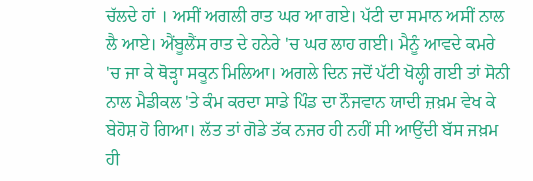ਚੱਲਦੇ ਹਾਂ । ਅਸੀਂ ਅਗਲੀ ਰਾਤ ਘਰ ਆ ਗਏ। ਪੱਟੀ ਦਾ ਸਮਾਨ ਅਸੀਂ ਨਾਲ ਲੈ ਆਏ। ਐਂਬੂਲੈਂਸ ਰਾਤ ਦੇ ਹਨੇਰੇ 'ਚ ਘਰ ਲਾਹ ਗਈ। ਮੈਨੂੰ ਆਵਦੇ ਕਮਰੇ 'ਚ ਜਾ ਕੇ ਥੋੜ੍ਹਾ ਸਕੂਨ ਮਿਲਿਆ। ਅਗਲੇ ਦਿਨ ਜਦੋਂ ਪੱਟੀ ਖੋਲ੍ਹੀ ਗਈ ਤਾਂ ਸੋਨੀ ਨਾਲ ਮੈਡੀਕਲ 'ਤੇ ਕੰਮ ਕਰਦਾ ਸਾਡੇ ਪਿੰਡ ਦਾ ਨੌਜਵਾਨ ਯਾਦੀ ਜ਼ਖ਼ਮ ਵੇਖ ਕੇ ਬੇਹੋਸ਼ ਹੋ ਗਿਆ। ਲੱਤ ਤਾਂ ਗੋਡੇ ਤੱਕ ਨਜਰ ਹੀ ਨਹੀਂ ਸੀ ਆਉਂਦੀ ਬੱਸ ਜਖ਼ਮ ਹੀ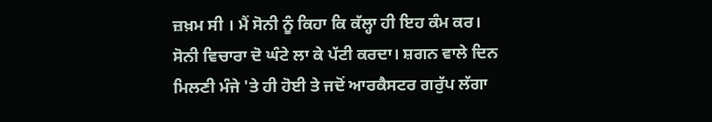ਜ਼ਖ਼ਮ ਸੀ । ਮੈਂ ਸੋਨੀ ਨੂੰ ਕਿਹਾ ਕਿ ਕੱਲ੍ਹਾ ਹੀ ਇਹ ਕੰਮ ਕਰ। ਸੋਨੀ ਵਿਚਾਰਾ ਦੋ ਘੰਟੇ ਲਾ ਕੇ ਪੱਟੀ ਕਰਦਾ। ਸ਼ਗਨ ਵਾਲੇ ਦਿਨ ਮਿਲਣੀ ਮੰਜੇ 'ਤੇ ਹੀ ਹੋਈ ਤੇ ਜਦੋਂ ਆਰਕੈਸਟਰ ਗਰੁੱਪ ਲੱਗਾ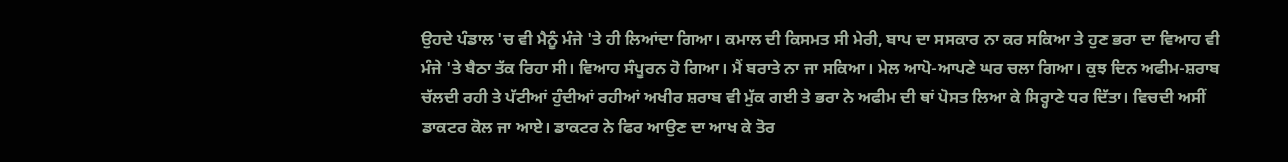ਉਹਦੇ ਪੰਡਾਲ 'ਚ ਵੀ ਮੈਨੂੰ ਮੰਜੇ 'ਤੇ ਹੀ ਲਿਆਂਦਾ ਗਿਆ। ਕਮਾਲ ਦੀ ਕਿਸਮਤ ਸੀ ਮੇਰੀ, ਬਾਪ ਦਾ ਸਸਕਾਰ ਨਾ ਕਰ ਸਕਿਆ ਤੇ ਹੁਣ ਭਰਾ ਦਾ ਵਿਆਹ ਵੀ ਮੰਜੇ 'ਤੇ ਬੈਠਾ ਤੱਕ ਰਿਹਾ ਸੀ। ਵਿਆਹ ਸੰਪੂਰਨ ਹੋ ਗਿਆ। ਮੈਂ ਬਰਾਤੇ ਨਾ ਜਾ ਸਕਿਆ। ਮੇਲ ਆਪੋ-ਆਪਣੇ ਘਰ ਚਲਾ ਗਿਆ। ਕੁਝ ਦਿਨ ਅਫੀਮ-ਸ਼ਰਾਬ ਚੱਲਦੀ ਰਹੀ ਤੇ ਪੱਟੀਆਂ ਹੁੰਦੀਆਂ ਰਹੀਆਂ ਅਖੀਰ ਸ਼ਰਾਬ ਵੀ ਮੁੱਕ ਗਈ ਤੇ ਭਰਾ ਨੇ ਅਫੀਮ ਦੀ ਥਾਂ ਪੋਸਤ ਲਿਆ ਕੇ ਸਿਰ੍ਹਾਣੇ ਧਰ ਦਿੱਤਾ। ਵਿਚਦੀ ਅਸੀਂ ਡਾਕਟਰ ਕੋਲ ਜਾ ਆਏ। ਡਾਕਟਰ ਨੇ ਫਿਰ ਆਉਣ ਦਾ ਆਖ ਕੇ ਤੋਰ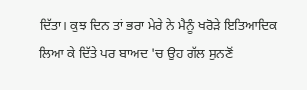ਦਿੱਤਾ। ਕੁਝ ਦਿਨ ਤਾਂ ਭਰਾ ਮੇਰੇ ਨੇ ਮੈਨੂੰ ਖਰੋੜੇ ਇਤਿਆਦਿਕ ਲਿਆ ਕੇ ਦਿੱਤੇ ਪਰ ਬਾਅਦ 'ਚ ਉਹ ਗੱਲ ਸੁਨਣੋਂ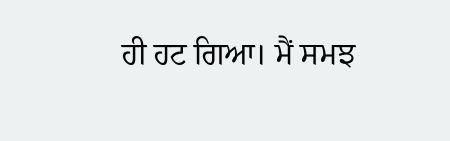ਹੀ ਹਟ ਗਿਆ। ਮੈਂ ਸਮਝ